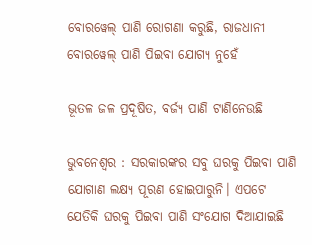ବୋରୱେଲ୍‌ ପାଣି ରୋଗଣା କରୁଛି, ରାଜଧାନୀ ବୋରୱେଲ୍‌ ପାଣି ପିଇବା ଯୋଗ୍ୟ ନୁହେଁ

ଭୂତଳ ଜଳ ପ୍ରଦୂଷିତ, ବର୍ଜ୍ୟ ପାଣି ଟାଣିନେଉଛି

ଭୁବନେଶ୍ବର : ସରକାରଙ୍କର ସବୁ ଘରକୁ ପିଇବା ପାଣି ଯୋଗାଣ‌ ଲକ୍ଷ୍ୟ ପୂରଣ ହୋଇପାରୁନି। ଏପଟେ ଯେତିକି ଘରକୁ ପିଇବା ପାଣି ସଂଯୋଗ ଦିଆଯାଇଛି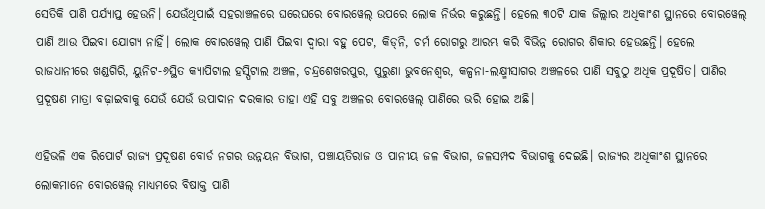ସେତିକି ପାଣି ପର୍ଯ୍ୟାପ୍ତ ହେଉନି। ଯେଉଁଥିପାଇଁ ସହରାଞ୍ଚଳରେ ଘରେଘରେ ବୋରୱେଲ୍‌ ଉପରେ ଲୋକ ନିର୍ଭର କରୁଛନ୍ତି। ହେଲେ ୩୦ଟି ଯାକ ଜିଲ୍ଲାର ଅଧିକାଂଶ ସ୍ଥାନରେ ବୋରୱେଲ୍‌ ପାଣି ଆଉ ପିଇବା ଯୋଗ୍ୟ ନାହିଁ। ଲୋକ ବୋରୱେଲ୍ ପାଣି ପିଇବା ଦ୍ବାରା ବହୁ ପେଟ, କିଡ୍‌ନି, ଚର୍ମ ରୋଗରୁ ଆରମ୍ଭ କରି ବିଭିନ୍ନ ରୋଗର ଶିକାର ହେଉଛନ୍ତି। ହେଲେ ରାଜଧାନୀରେ ଖଣ୍ଡଗିରି, ୟୁନିଟ-୬ସ୍ଥିତ କ୍ୟାପିଟାଲ ହସ୍ପିଟାଲ ଅଞ୍ଚଳ, ଚନ୍ଦ୍ରଶେଖରପୁର, ପୁରୁଣା ଭୁବନେଶ୍ବର, କଳ୍ପନା-ଲକ୍ଷ୍ମୀସାଗର ଅଞ୍ଚଳରେ ପାଣି ସବୁଠୁ ଅଧିକ ପ୍ରଦୂଷିତ। ପାଣିର ପ୍ରଦୂଷଣ ମାତ୍ରା ବଢ଼ାଇବାକୁ ଯେଉଁ ଯେଉଁ ଉପାଦାନ ଦରକାର ତାହା ଏହି ସବୁ ଅଞ୍ଚଳର ବୋରୱେଲ୍‌ ପାଣିରେ ଭରି ହୋଇ ଅଛି।

ଏହିଭଳି ଏକ ରିପୋର୍ଟ ରାଜ୍ୟ ପ୍ରଦୂଷଣ ବୋର୍ଡ ନଗର ଉନ୍ନୟନ ବିଭାଗ, ପଞ୍ଚାୟତିରାଜ ଓ ପାନୀୟ ଜଳ ବିଭାଗ, ଜଳସମ୍ପଦ ବିଭାଗକୁ ଦେଇଛି। ରାଜ୍ୟର ଅଧିକାଂଶ ସ୍ଥାନରେ ଲୋକମାନେ ବୋରୱେଲ୍‌ ମାଧ୍ୟମରେ ବିଷାକ୍ତ ପାଣି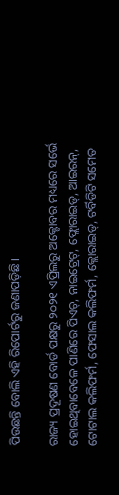ପିଉଛନ୍ତି ବୋଲି ଏହି ରିପୋର୍ଟରୁ ଜଣାପଡ଼ିଛି।

ରାଜ୍ୟ ପ୍ରଦୂଷଣ ବୋର୍ଡ ପକ୍ଷରୁ ୨୦୨୧ ଏପ୍ରିଲରୁ ଅକ୍ଟୋବର ମଧ୍ୟରେ ସର୍ଭେ ହୋଇଥିବାବେଳେ ପାଣିରେ ପିଏଚ୍‌, ନାଇଟ୍ରେଟ୍, ଫ୍ଲୋରାଇଡ୍‌, ଆଇରନ୍, ଟୋଟାଲ କଲିଫର୍ମ, ଫେସାଲ କଲିଫର୍ମ, କ୍ଲୋରାଇଡ୍, ଟର୍ବିଡିଟି ସମେତ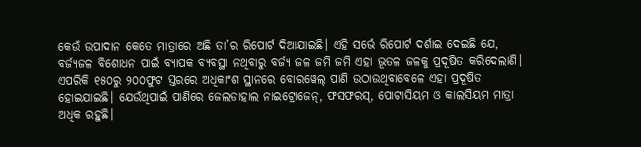କେଉଁ ଉପାଦାନ କେତେ ମାତ୍ରାରେ ଅଛି ତା’ର ରିପୋର୍ଟ ଦିଆଯାଇଛି। ଏହି ସର୍ଭେ ରିପୋର୍ଟ ଦର୍ଶାଇ ଦେଇଛି ଯେ, ବର୍ଜ୍ୟଜଳ ବିଶୋଧନ ପାଇଁ ବ୍ୟାପକ ବ୍ୟବସ୍ଥା ନଥିବାରୁ ବର୍ଜ୍ୟ ଜଳ ଜମି ଜମି ଏହା ଭୂତଳ ଜଳକୁ ପ୍ରଦୂଷିତ କରିଦେଲାଣି। ଏପରିକି ୧୫୦ରୁ ୨୦୦ଫୁଟ ସ୍ତରରେ ଅଧିକାଂଶ ସ୍ଥାନରେ ବୋରୱେଲ୍‌ ପାଣି ଉଠାଉଥିବାବେଳେ ଏହା ପ୍ରଦୂଷିତ ହୋଇଯାଇଛି। ଯେଉଁଥିପାଇଁ ପାଣିରେ ଜେଲଡାହାଲ ନାଇଟ୍ରୋଜେନ୍, ଫସଫରସ୍‌, ପୋଟାସିୟମ ଓ କାଲସିୟମ ମାତ୍ରା ଅଧିକ ରହୁଛି।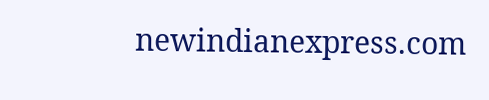newindianexpress.com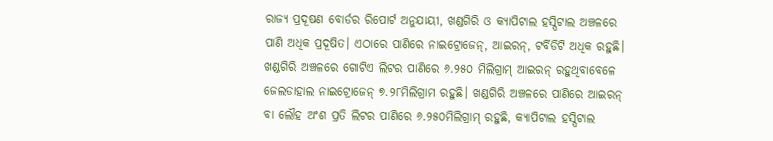ରାଜ୍ୟ ପ୍ରଦୂଷଣ ବୋର୍ଡର ରିପୋର୍ଟ ଅନୁଯାୟୀ, ଖଣ୍ଡଗିରି ଓ କ୍ୟାପିଟାଲ ହସ୍ପିଟାଲ ଅଞ୍ଚଳରେ ପାଣି ଅଧିକ ପ୍ରଦୂଷିତ। ଏଠାରେ ପାଣିରେ ନାଇଟ୍ରୋଜେନ୍, ଆଇରନ୍, ଟର୍ବିଡିଟି ଅଧିକ ରହୁଛି। ଖଣ୍ଡଗିରି ଅଞ୍ଚଳରେ ଗୋଟିଏ ଲିଟର ପାଣିରେ ୬.୨୫୦ ମିଲିଗ୍ରାମ୍ ଆଇରନ୍ ରହୁଥିବାବେଳେ ଜେଲଡାହାଲ ନାଇଟ୍ରୋଜେନ୍ ୭.୨୮ମିଲିଗ୍ରାମ ରହୁଛି। ଖଣ୍ଡଗିରି ଅଞ୍ଚଳରେ ପାଣିରେ ଆଇରନ୍ ବା ଲୌହ ଅଂଶ ପ୍ରତି ଲିଟର ପାଣିରେ ୬.୨୫୦ମିଲିଗ୍ରାମ୍ ରହୁଛି, କ୍ୟାପିଟାଲ ହସ୍ପିଟାଲ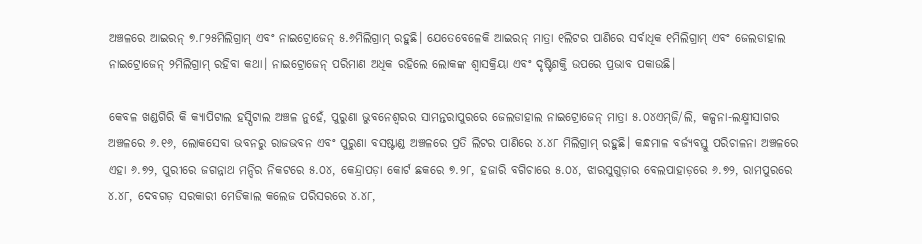ଅଞ୍ଚଳରେ ଆଇରନ୍ ୭.୮୨୫ମିଲିଗ୍ରାମ୍ ଏବଂ ନାଇଟ୍ରୋଜେନ୍ ୫.୬ମିଲିଗ୍ରାମ୍ ରହୁଛି। ଯେତେବେଳେକି ଆଇରନ୍‌ ମାତ୍ରା ୧ଲିଟର ପାଣିରେ ସର୍ବାଧିକ ୧ମିଲିଗ୍ରାମ୍ ଏବଂ ଜେଲଡାହାଲ ନାଇଟ୍ରୋଜେନ୍ ୨ମିଲିଗ୍ରାମ୍ ରହିବା କଥା‌। ନାଇଟ୍ରୋଜେନ୍ ପରିମାଣ ଅଧିକ ରହିଲେ ଲୋକଙ୍କ ଶ୍ବାସକ୍ରିୟା ଏବଂ ଦୃଷ୍ଟିଶକ୍ତି ଉପରେ ପ୍ରଭାବ ପକାଉଛି।

କେବଳ ଖଣ୍ଡଗିରି କି କ୍ୟାପିଟାଲ ହସ୍ପିଟାଲ ଅଞ୍ଚଳ ନୁହେଁ, ପୁରୁଣା ଭୁବନେଶ୍ବରର ସାମନ୍ତରାପୁରରେ ଜେଲଡାହାଲ ନାଇଟ୍ରୋଜେନ୍ ମାତ୍ରା ୫.୦୪ଏମ୍‌ଜି/ଲି, କଳ୍ପନା-ଲକ୍ଷ୍ମୀସାଗର ଅଞ୍ଚଳରେ ୬.୧୬, ଲୋକସେବା ଭବନରୁ ରାଜଭବନ ଏବଂ ପୁରୁଣା ବସଷ୍ଟାଣ୍ଡ ଅଞ୍ଚଳରେ ପ୍ରତି ଲିଟର ପାଣିରେ ୪.୪୮ ମିଲିଗ୍ରାମ୍ ରହୁଛି। କନ୍ଧମାଳ ବର୍ଜ୍ୟବସ୍ତୁ ପରିଚାଳନା ଅଞ୍ଚଳରେ ଏହା ୬.୭୨, ପୁରୀରେ ଜଗନ୍ନାଥ ମନ୍ଦିର ନିକଟରେ ୫.୦୪, କେନ୍ଦ୍ରାପଡ଼ା କୋର୍ଟ ଛକରେ ୭.୨୮, ହଜାରି ବଗିଚାରେ ୫.୦୪, ଝାରସୁଗୁଡ଼ାର ବେଲପାହାଡ଼ରେ ୬.୭୨, ରାମପୁରରେ ୪.୪୮, ଦେବଗଡ଼ ସରକାରୀ ମେଡିକାଲ କଲେଜ ପରିସରରେ ୪.୪୮,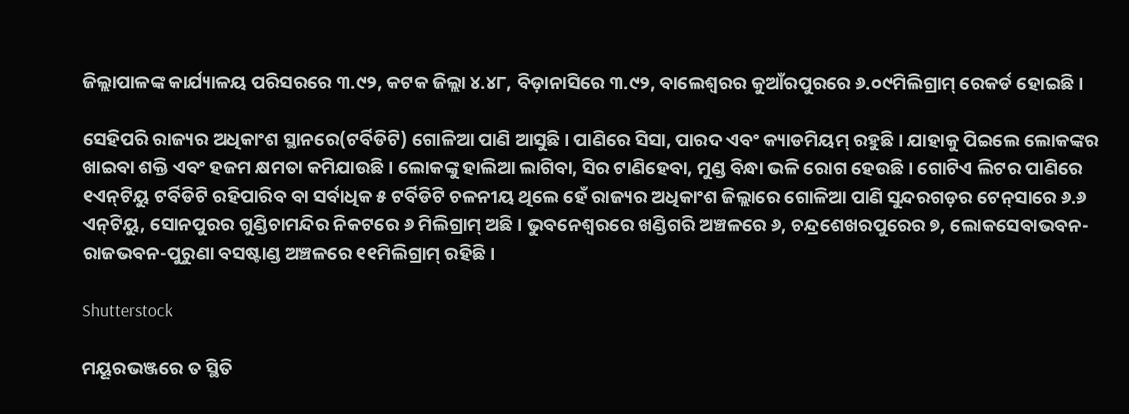ଜିଲ୍ଲାପାଳଙ୍କ କାର୍ଯ୍ୟାଳୟ ପରିସରରେ ୩.୯୨, କଟକ ଜିଲ୍ଲା ୪.୪୮, ବିଡ଼ାନାସିରେ ୩.୯୨, ବାଲେଶ୍ବରର କୁଆଁରପୁରରେ ୬.୦୯ମିଲିଗ୍ରାମ୍ ରେକର୍ଡ ହୋଇଛି।

ସେହିପରି ରାଜ୍ୟର ଅଧିକାଂଶ ସ୍ଥାନରେ(ଟର୍ବିଡିଟି) ଗୋଳିଆ ପାଣି ଆସୁଛି। ପାଣିରେ ସିସା, ପାରଦ ଏବଂ କ୍ୟାଡମିୟମ୍ ରହୁଛି। ‌ଯାହାକୁ ପିଇଲେ ଲୋକଙ୍କର ଖାଇବା ଶକ୍ତି ଏବଂ ହଜମ କ୍ଷମତା କମିଯାଉଛି। ଲୋକଙ୍କୁ ହାଲିଆ ଲାଗିବା, ସିର ଟାଣିହେବା, ମୁଣ୍ଡ ବିନ୍ଧା ଭଳି ରୋଗ ହେଉଛି। ଗୋଟିଏ ଲିଟର ପାଣିରେ ୧ଏନ୍‌ଟିୟୁ ଟର୍ବିଡିଟି ରହିପାରିବ ବା ସର୍ବାଧିକ ୫ ଟର୍ବିଡିଟି ଚଳନୀୟ ଥିଲେ ହେଁ ରାଜ୍ୟର ଅଧିକାଂଶ ଜିଲ୍ଲାରେ ଗୋଳିଆ ପାଣି ସୁନ୍ଦରଗଡ଼ର ଟେନ୍‌ସାରେ ୬.୬ ଏନ୍‌ଟିୟୁ, ସୋନପୁରର ଗୁଣ୍ଡିଚାମନ୍ଦିର ନିକଟରେ ୬ ମିଲିଗ୍ରାମ୍ ଅଛି। ଭୁବନେଶ୍ବରରେ ଖଣ୍ଡିଗରି ଅଞ୍ଚଳରେ ୬, ଚନ୍ଦ୍ରଶେଖରପୁର‌େର ୭, ଲୋକସେବାଭବନ-ରାଜଭବନ-ପୁରୁଣା ବସଷ୍ଟାଣ୍ଡ ଅଞ୍ଚଳରେ ୧୧ମିଲିଗ୍ରାମ୍ ରହିଛି।

Shutterstock

ମୟୂରଭଞ୍ଜରେ ତ ସ୍ଥିତି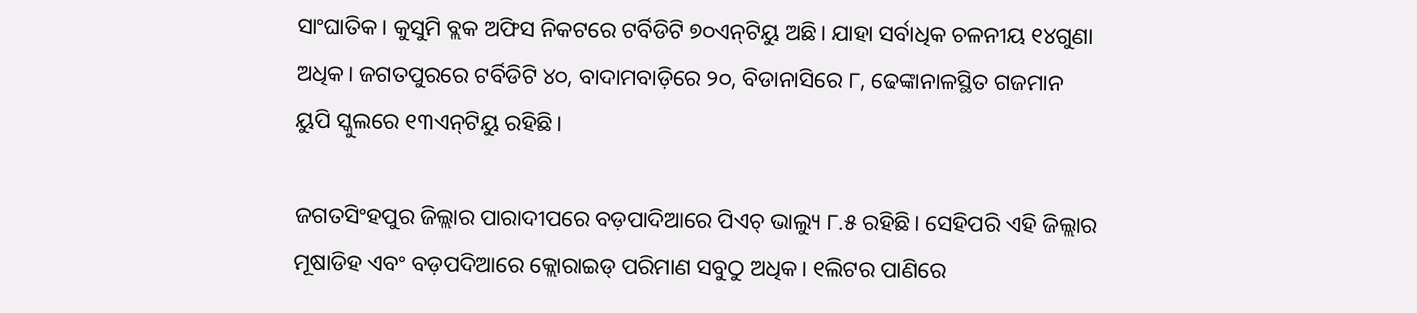ସାଂଘାତିକ। କୁସୁମି ବ୍ଲକ ଅଫିସ ନିକଟରେ ଟର୍ବିଡିଟି ୭୦ଏନ୍‌ଟିୟୁ ଅଛି। ଯାହା ସର୍ବାଧିକ ଚଳନୀୟ ୧୪ଗୁଣା ଅଧିକ। ଜଗତପୁରରେ ଟର୍ବିଡିଟି ୪୦, ବାଦାମବାଡ଼ିରେ ୨୦, ବିଡାନାସିରେ ୮, ଢେଙ୍କାନାଳସ୍ଥିତ ଗଜମାନ ୟୁପି ସ୍କୁଲରେ ୧୩ଏନ୍‌ଟିୟୁ ରହିଛି।

ଜଗତସିଂହପୁର ଜିଲ୍ଲାର ପାରାଦୀପରେ ବଡ଼ପାଦିଆରେ ପିଏଚ୍‌ ଭାଲ୍ୟୁ ୮.୫ ରହିଛି। ସେହିପରି ଏହି ଜିଲ୍ଲାର ମୂଷାଡିହ ଏବଂ ବଡ଼ପଦିଆରେ କ୍ଲୋରାଇଡ୍‌ ପରିମାଣ ସବୁଠୁ ଅଧିକ। ୧ଲିଟର ପା‌ଣିରେ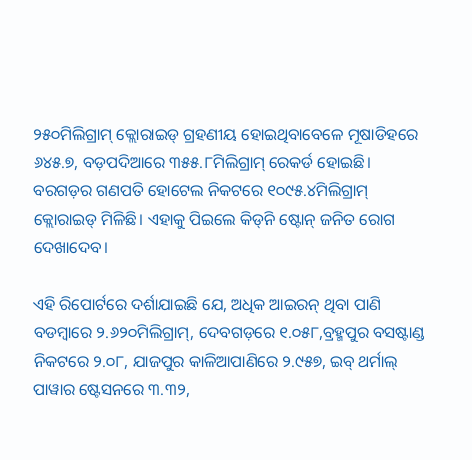୨୫୦ମିଲିଗ୍ରାମ୍ କ୍ଲୋରାଇଡ୍ ଗ୍ରହଣୀୟ ହୋଇଥିବାବେଳେ ମୂଷାଡିହରେ ୬୪୫.୭, ବଡ଼ପଦିଆରେ ୩୫୫.୮ମିଲିଗ୍ରାମ୍ ରେକର୍ଡ ହୋଇଛି। ବରଗଡ଼ର ଗଣପତି ହୋଟେଲ ନିକଟରେ ୧୦୯୫.୪ମିଲିଗ୍ରାମ୍ କ୍ଲୋରାଇଡ୍ ମିଳିଛି। ଏହାକୁ ପିଇଲେ କିଡ୍‌ନି ଷ୍ଟୋନ୍ ଜନିତ ରୋଗ ଦେଖାଦେବ।

ଏହି ରିପୋର୍ଟରେ ଦର୍ଶାଯାଇଛି ଯେ, ଅଧିକ ଆଇରନ୍‌ ଥିବା ପାଣି ବଡମ୍ବାରେ ୨.୬୨୦ମିଲିଗ୍ରାମ୍, ଦେବଗଡ଼ରେ ୧.୦୫୮,ବ୍ରହ୍ମପୁର ବସଷ୍ଟାଣ୍ଡ ନିକଟରେ ୨.୦୮, ଯାଜପୁର କାଳିଆପାଣିରେ ୨.୯୫୭, ଇବ୍‌ ଥର୍ମାଲ୍ ପାୱାର ଷ୍ଟେସନରେ ୩.୩୨,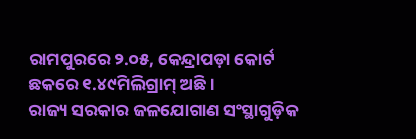ରାମପୁରରେ ୨.୦୫, କେନ୍ଦ୍ରାପଡ଼ା କୋର୍ଟ ଛକରେ ୧.୪୯ମିଲିଗ୍ରାମ୍ ଅଛି।
ରାଜ୍ୟ ସରକାର ଜଳଯୋଗାଣ ସଂସ୍ଥାଗୁଡ଼ିକ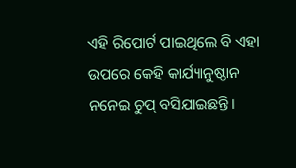ଏହି ରିପୋର୍ଟ ପାଇଥିଲେ ବି ଏହା ଉପରେ କେହି କାର୍ଯ୍ୟାନୁଷ୍ଠାନ ନନେଇ ଚୁପ୍ ବସିଯାଇଛନ୍ତି।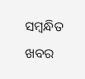ସମ୍ବନ୍ଧିତ ଖବର